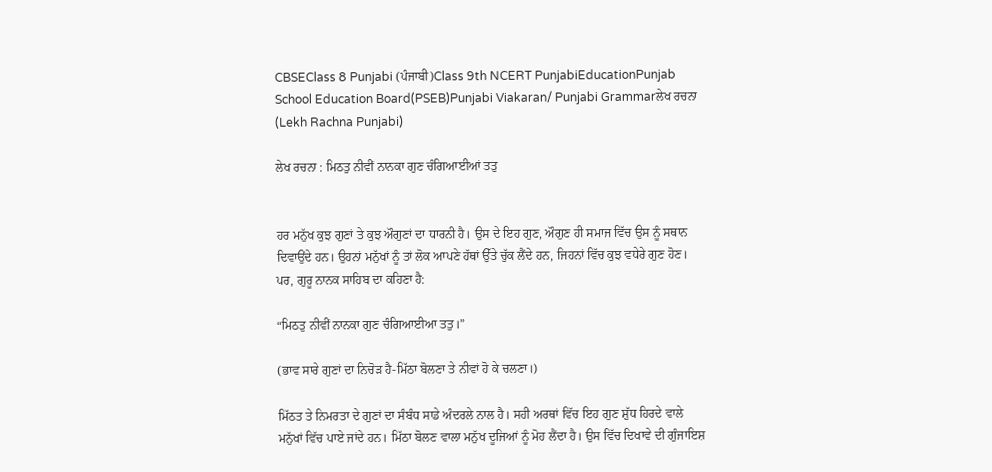CBSEClass 8 Punjabi (ਪੰਜਾਬੀ)Class 9th NCERT PunjabiEducationPunjab School Education Board(PSEB)Punjabi Viakaran/ Punjabi Grammarਲੇਖ ਰਚਨਾ (Lekh Rachna Punjabi)

ਲੇਖ ਰਚਨਾ : ਮਿਠਤੁ ਨੀਵੀਂ ਨਾਨਕਾ ਗੁਣ ਚੰਗਿਆਈਆਂ ਤਤੁ


ਹਰ ਮਨੁੱਖ ਕੁਝ ਗੁਣਾਂ ਤੇ ਕੁਝ ਔਗੁਣਾਂ ਦਾ ਧਾਰਨੀ ਹੈ। ਉਸ ਦੇ ਇਹ ਗੁਣ, ਔਗੁਣ ਹੀ ਸਮਾਜ ਵਿੱਚ ਉਸ ਨੂੰ ਸਥਾਨ ਦਿਵਾਉਂਦੇ ਹਨ। ਉਹਨਾਂ ਮਨੁੱਖਾਂ ਨੂੰ ਤਾਂ ਲੋਕ ਆਪਣੇ ਹੱਥਾਂ ਉੱਤੇ ਚੁੱਕ ਲੈਂਦੇ ਹਨ, ਜਿਹਨਾਂ ਵਿੱਚ ਕੁਝ ਵਧੇਰੇ ਗੁਣ ਹੋਣ। ਪਰ, ਗੁਰੂ ਨਾਨਕ ਸਾਹਿਬ ਦਾ ਕਹਿਣਾ ਹੈ:

“ਮਿਠਤੁ ਨੀਵੀਂ ਨਾਨਕਾ ਗੁਣ ਚੰਗਿਆਈਆ ਤਤੁ।”

(ਭਾਵ ਸਾਰੇ ਗੁਣਾਂ ਦਾ ਨਿਚੋੜ ਹੈ-ਮਿੱਠਾ ਬੋਲਣਾ ਤੇ ਨੀਵਾਂ ਹੋ ਕੇ ਚਲਣਾ।)

ਮਿੱਠਤ ਤੇ ਨਿਮਰਤਾ ਦੇ ਗੁਣਾਂ ਦਾ ਸੰਬੰਧ ਸਾਡੇ ਅੰਦਰਲੇ ਨਾਲ ਹੈ। ਸਹੀ ਅਰਥਾਂ ਵਿੱਚ ਇਹ ਗੁਣ ਸ਼ੁੱਧ ਹਿਰਦੇ ਵਾਲੇ ਮਨੁੱਖਾਂ ਵਿੱਚ ਪਾਏ ਜਾਂਦੇ ਹਨ। ਮਿੱਠਾ ਬੋਲਣ ਵਾਲਾ ਮਨੁੱਖ ਦੂਜਿਆਂ ਨੂੰ ਮੋਹ ਲੈਂਦਾ ਹੈ। ਉਸ ਵਿੱਚ ਦਿਖਾਵੇ ਦੀ ਗੁੰਜਾਇਸ਼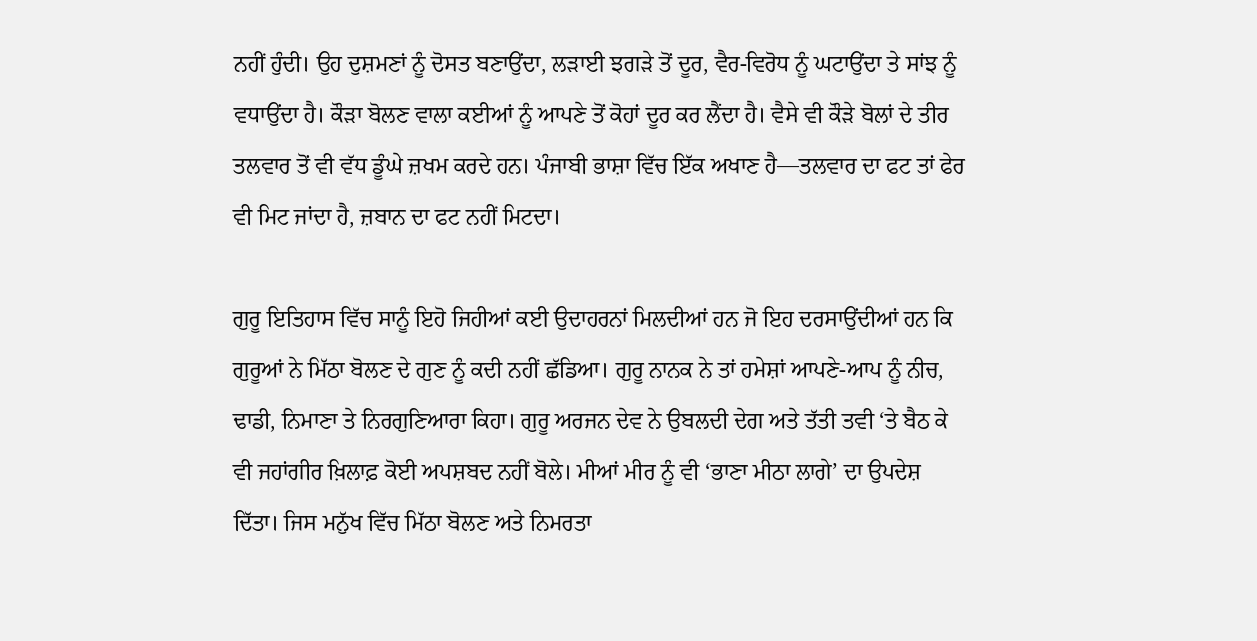ਨਹੀਂ ਹੁੰਦੀ। ਉਹ ਦੁਸ਼ਮਣਾਂ ਨੂੰ ਦੋਸਤ ਬਣਾਉਂਦਾ, ਲੜਾਈ ਝਗੜੇ ਤੋਂ ਦੂਰ, ਵੈਰ-ਵਿਰੋਧ ਨੂੰ ਘਟਾਉਂਦਾ ਤੇ ਸਾਂਝ ਨੂੰ ਵਧਾਉਂਦਾ ਹੈ। ਕੌੜਾ ਬੋਲਣ ਵਾਲਾ ਕਈਆਂ ਨੂੰ ਆਪਣੇ ਤੋਂ ਕੋਹਾਂ ਦੂਰ ਕਰ ਲੈਂਦਾ ਹੈ। ਵੈਸੇ ਵੀ ਕੌੜੇ ਬੋਲਾਂ ਦੇ ਤੀਰ ਤਲਵਾਰ ਤੋਂ ਵੀ ਵੱਧ ਡੂੰਘੇ ਜ਼ਖਮ ਕਰਦੇ ਹਨ। ਪੰਜਾਬੀ ਭਾਸ਼ਾ ਵਿੱਚ ਇੱਕ ਅਖਾਣ ਹੈ—ਤਲਵਾਰ ਦਾ ਫਟ ਤਾਂ ਫੇਰ ਵੀ ਮਿਟ ਜਾਂਦਾ ਹੈ, ਜ਼ਬਾਨ ਦਾ ਫਟ ਨਹੀਂ ਮਿਟਦਾ।

ਗੁਰੂ ਇਤਿਹਾਸ ਵਿੱਚ ਸਾਨੂੰ ਇਹੋ ਜਿਹੀਆਂ ਕਈ ਉਦਾਹਰਨਾਂ ਮਿਲਦੀਆਂ ਹਨ ਜੋ ਇਹ ਦਰਸਾਉਂਦੀਆਂ ਹਨ ਕਿ ਗੁਰੂਆਂ ਨੇ ਮਿੱਠਾ ਬੋਲਣ ਦੇ ਗੁਣ ਨੂੰ ਕਦੀ ਨਹੀਂ ਛੱਡਿਆ। ਗੁਰੂ ਨਾਨਕ ਨੇ ਤਾਂ ਹਮੇਸ਼ਾਂ ਆਪਣੇ-ਆਪ ਨੂੰ ਨੀਚ, ਢਾਡੀ, ਨਿਮਾਣਾ ਤੇ ਨਿਰਗੁਣਿਆਰਾ ਕਿਹਾ। ਗੁਰੂ ਅਰਜਨ ਦੇਵ ਨੇ ਉਬਲਦੀ ਦੇਗ ਅਤੇ ਤੱਤੀ ਤਵੀ ‘ਤੇ ਬੈਠ ਕੇ ਵੀ ਜਹਾਂਗੀਰ ਖ਼ਿਲਾਫ਼ ਕੋਈ ਅਪਸ਼ਬਦ ਨਹੀਂ ਬੋਲੇ। ਮੀਆਂ ਮੀਰ ਨੂੰ ਵੀ ‘ਭਾਣਾ ਮੀਠਾ ਲਾਗੇ’ ਦਾ ਉਪਦੇਸ਼ ਦਿੱਤਾ। ਜਿਸ ਮਨੁੱਖ ਵਿੱਚ ਮਿੱਠਾ ਬੋਲਣ ਅਤੇ ਨਿਮਰਤਾ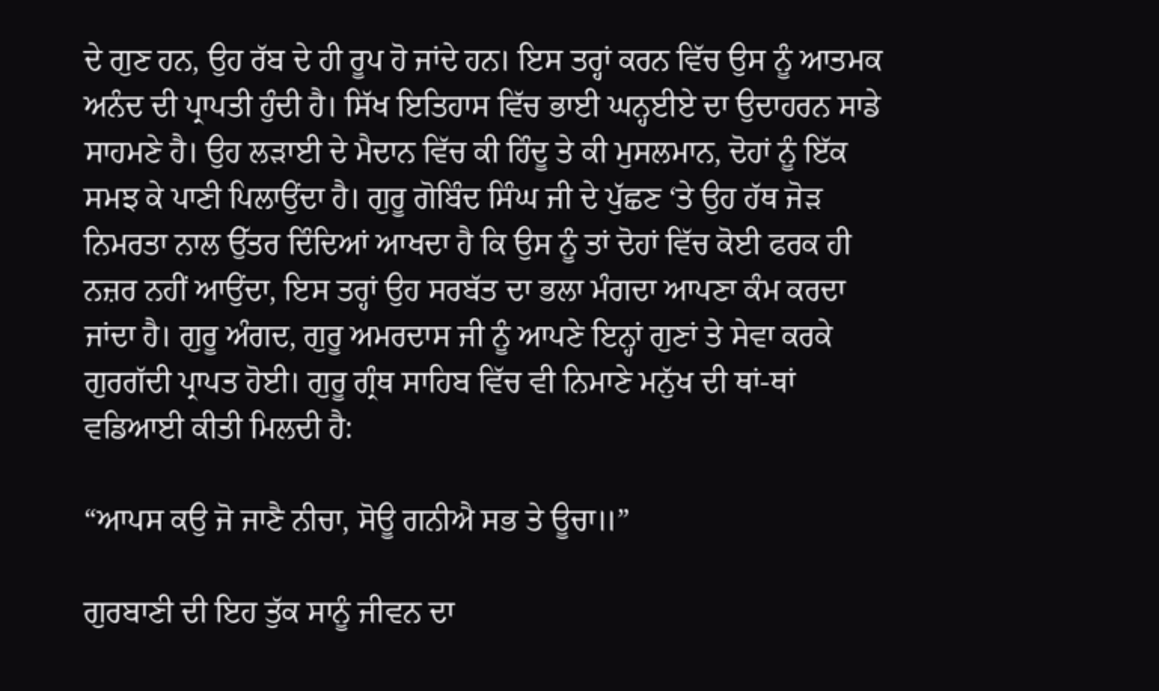ਦੇ ਗੁਣ ਹਨ, ਉਹ ਰੱਬ ਦੇ ਹੀ ਰੂਪ ਹੋ ਜਾਂਦੇ ਹਨ। ਇਸ ਤਰ੍ਹਾਂ ਕਰਨ ਵਿੱਚ ਉਸ ਨੂੰ ਆਤਮਕ ਅਨੰਦ ਦੀ ਪ੍ਰਾਪਤੀ ਹੁੰਦੀ ਹੈ। ਸਿੱਖ ਇਤਿਹਾਸ ਵਿੱਚ ਭਾਈ ਘਨ੍ਹਈਏ ਦਾ ਉਦਾਹਰਨ ਸਾਡੇ ਸਾਹਮਣੇ ਹੈ। ਉਹ ਲੜਾਈ ਦੇ ਮੈਦਾਨ ਵਿੱਚ ਕੀ ਹਿੰਦੂ ਤੇ ਕੀ ਮੁਸਲਮਾਨ, ਦੋਹਾਂ ਨੂੰ ਇੱਕ ਸਮਝ ਕੇ ਪਾਣੀ ਪਿਲਾਉਂਦਾ ਹੈ। ਗੁਰੂ ਗੋਬਿੰਦ ਸਿੰਘ ਜੀ ਦੇ ਪੁੱਛਣ ‘ਤੇ ਉਹ ਹੱਥ ਜੋੜ ਨਿਮਰਤਾ ਨਾਲ ਉੱਤਰ ਦਿੰਦਿਆਂ ਆਖਦਾ ਹੈ ਕਿ ਉਸ ਨੂੰ ਤਾਂ ਦੋਹਾਂ ਵਿੱਚ ਕੋਈ ਫਰਕ ਹੀ ਨਜ਼ਰ ਨਹੀਂ ਆਉਂਦਾ, ਇਸ ਤਰ੍ਹਾਂ ਉਹ ਸਰਬੱਤ ਦਾ ਭਲਾ ਮੰਗਦਾ ਆਪਣਾ ਕੰਮ ਕਰਦਾ ਜਾਂਦਾ ਹੈ। ਗੁਰੂ ਅੰਗਦ, ਗੁਰੂ ਅਮਰਦਾਸ ਜੀ ਨੂੰ ਆਪਣੇ ਇਨ੍ਹਾਂ ਗੁਣਾਂ ਤੇ ਸੇਵਾ ਕਰਕੇ ਗੁਰਗੱਦੀ ਪ੍ਰਾਪਤ ਹੋਈ। ਗੁਰੂ ਗ੍ਰੰਥ ਸਾਹਿਬ ਵਿੱਚ ਵੀ ਨਿਮਾਣੇ ਮਨੁੱਖ ਦੀ ਥਾਂ-ਥਾਂ ਵਡਿਆਈ ਕੀਤੀ ਮਿਲਦੀ ਹੈ:

“ਆਪਸ ਕਉ ਜੋ ਜਾਣੈ ਨੀਚਾ, ਸੋਊ ਗਨੀਐ ਸਭ ਤੇ ਊਚਾ॥”

ਗੁਰਬਾਣੀ ਦੀ ਇਹ ਤੁੱਕ ਸਾਨੂੰ ਜੀਵਨ ਦਾ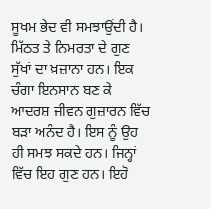ਸੂਖਮ ਭੇਦ ਵੀ ਸਮਝਾਉਂਦੀ ਹੈ। ਮਿੱਠਤ ਤੇ ਨਿਮਰਤਾ ਦੇ ਗੁਣ ਸੁੱਖਾਂ ਦਾ ਖ਼ਜ਼ਾਨਾ ਹਨ। ਇਕ ਚੰਗਾ ਇਨਸਾਨ ਬਣ ਕੇ ਆਦਰਸ਼ ਜੀਵਨ ਗੁਜ਼ਾਰਨ ਵਿੱਚ ਬੜਾ ਅਨੰਦ ਹੈ। ਇਸ ਨੂੰ ਉਹ ਹੀ ਸਮਝ ਸਕਦੇ ਹਨ। ਜਿਨ੍ਹਾਂ ਵਿੱਚ ਇਹ ਗੁਣ ਹਨ। ਇਹੋ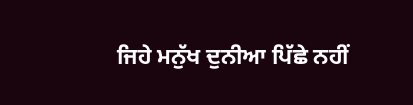ਜਿਹੇ ਮਨੁੱਖ ਦੁਨੀਆ ਪਿੱਛੇ ਨਹੀਂ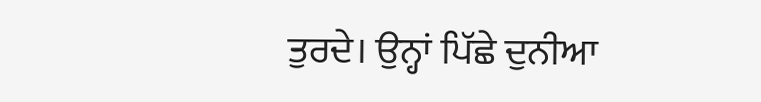ਤੁਰਦੇ। ਉਨ੍ਹਾਂ ਪਿੱਛੇ ਦੁਨੀਆ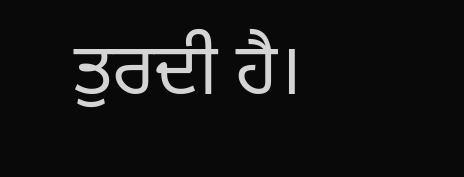ਤੁਰਦੀ ਹੈ।